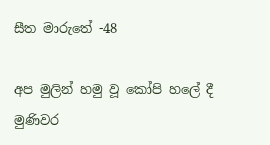සීත මාරුතේ -48

අප මුලින් හමු වූ කෝපි හලේ දී මුණිවර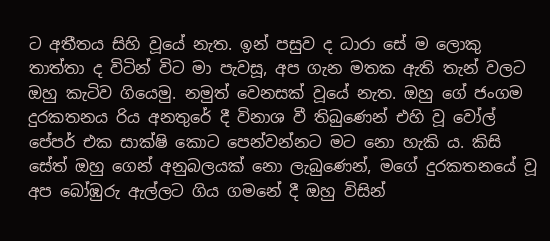ට අතීතය සිහි වූයේ නැත. ඉන් පසුව ද ධාරා සේ ම ලොකු තාත්තා ද විටින් විට මා පැවසූ, අප ගැන මතක ඇති තැන් වලට ඔහු කැටිව ගියෙමු. නමුත් වෙනසක් වූයේ නැත. ඔහු ගේ ජංගම දුරකතනය රිය අනතුරේ දී විනාශ වී තිබුණෙන් එහි වූ වෝල් පේපර් එක සාක්ෂි කොට පෙන්වන්නට මට නො හැකි ය. කිසි සේත් ඔහු ගෙන් අනුබලයක් නො ලැබුණෙන්, මගේ දුරකතනයේ වූ අප බෝඹුරු ඇල්ලට ගිය ගමනේ දී ඔහු විසින්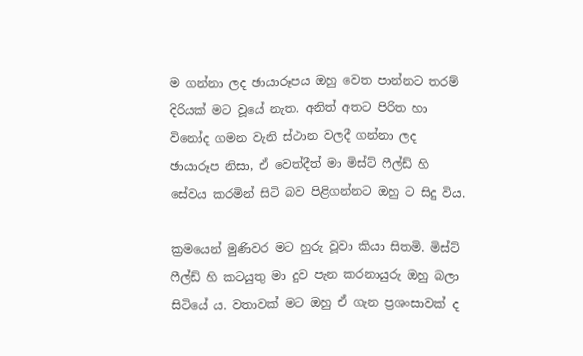ම ගන්නා ලද ඡායාරූපය ඔහු වෙත පාන්නට තරම් දිරියක් මට වූයේ නැත. අනිත් අතට පිරිත හා විනෝද ගමන වැනි ස්ථාන වලදී ගන්නා ලද ඡායාරූප නිසා, ඒ වෙත්දීත් මා මිස්ට් ෆීල්ඩ් හි සේවය කරමින් සිටි බව පිළිගන්නට ඔහු ට සිදු විය.

ක්‍රමයෙන් මුණිවර මට හුරු වූවා කියා සිතමි. මිස්ට් ෆීල්ඩ් හි කටයුතු මා දුව පැන කරනායුරු ඔහු බලා සිටියේ ය. වතාවක් මට ඔහු ඒ ගැන ප්‍රශංසාවක් ද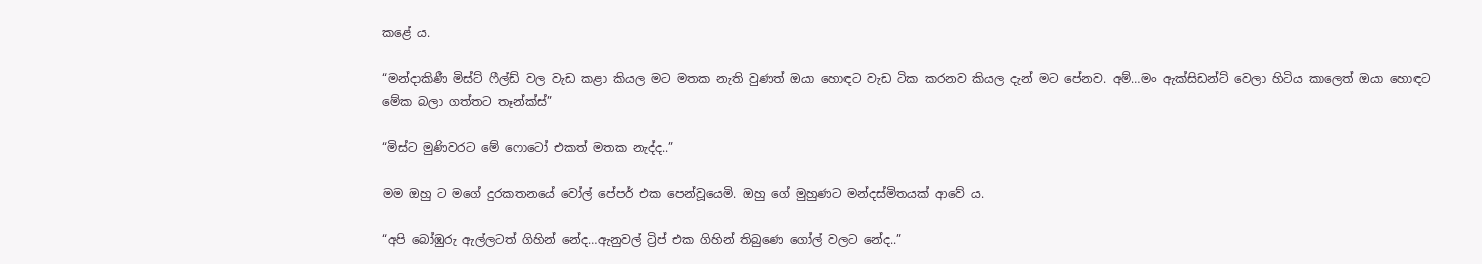කළේ ය.

“මන්දාකිණී මිස්ට් ෆීල්ඩ් වල වැඩ කළා කියල මට මතක නැති වුණත් ඔයා හොඳට වැඩ ටික කරනව කියල දැන් මට පේනව. අම්…මං ඇක්සිඩන්ට් වෙලා හිටිය කාලෙත් ඔයා හොඳට මේක බලා ගත්තට තෑන්ක්ස්”

“මිස්ට මුණිවරට මේ ෆොටෝ එකත් මතක නැද්ද..”

මම ඔහු ට මගේ දුරකතනයේ වෝල් පේපර් එක පෙන්වූයෙමි. ඔහු ගේ මුහුණට මන්දස්මිතයක් ආවේ ය.

“අපි බෝඹුරු ඇල්ලටත් ගිහින් නේද…ඇනුවල් ට්‍රිප් එක ගිහින් තිබුණෙ ගෝල් වලට නේද..”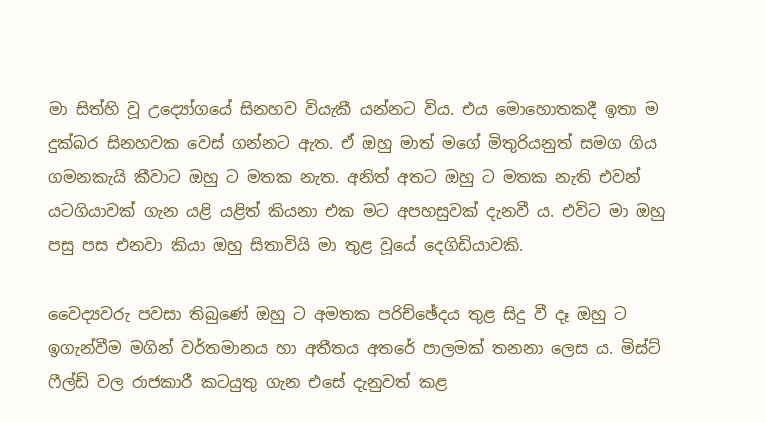මා සිත්හි වූ උද්‍යෝගයේ සිනහව වියැකී යන්නට විය. එය මොහොතකදී ඉතා ම දුක්බර සිනහවක වෙස් ගන්නට ඇත. ඒ ඔහු මාත් මගේ මිතුරියනුත් සමග ගිය ගමනකැයි කීවාට ඔහු ට මතක නැත. අනිත් අතට ඔහු ට මතක නැති එවන් යටගියාවක් ගැන යළි යළිත් කියනා එක මට අපහසුවක් දැනවී ය. එවිට මා ඔහු පසු පස එනවා කියා ඔහු සිතාවියි මා තුළ වූයේ දෙගිඩියාවකි.

වෛද්‍යවරු පවසා තිබුණේ ඔහු ට අමතක පරිච්ඡේදය තුළ සිදු වී දෑ ඔහු ට ඉගැන්වීම මගින් වර්තමානය හා අතීතය අතරේ පාලමක් තනනා ලෙස ය. මිස්ට් ෆීල්ඩ් වල රාජකාරී කටයුතු ගැන එසේ දැනුවත් කළ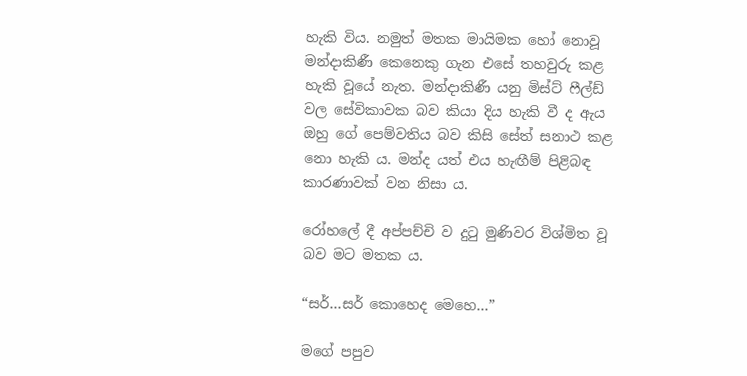හැකි විය. නමුත් මතක මායිමක හෝ නොවූ මන්දාකිණී කෙනෙකු ගැන එසේ තහවුරු කළ හැකි වූයේ නැත. මන්දාකිණී යනු මිස්ට් ෆීල්ඩ් වල සේවිකාවක බව කියා දිය හැකි වී ද ඇය ඔහු ගේ පෙම්වතිය බව කිසි සේත් සනාථ කළ නො හැකි ය. මන්ද යත් එය හැඟීම් පිළිබඳ කාරණාවක් වන නිසා ය.

රෝහලේ දී අප්පච්චි ව දුටු මුණිවර විශ්මිත වූ බව මට මතක ය.

“සර්…සර් කොහෙද මෙහෙ…”

මගේ පපුව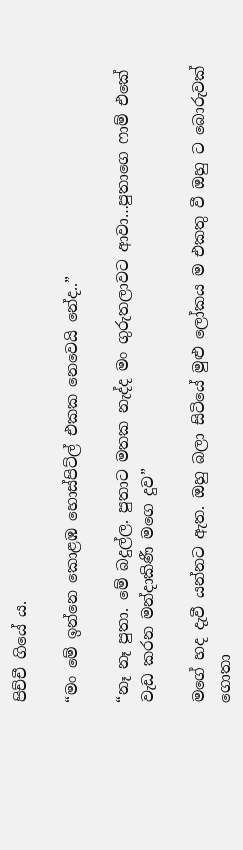පිච්චී ගියේ ය.

“මං මේ ඉන්නෙ කොළඹ හොස්පිට්ල් එකක නෙවෙයි නේද..”

“නෑ නෑ පුතා. මේ බදුල්ල. පුතාට මතක නැද්ද මං ගුරුතලාවට ආවා…පුතාගෙ ෆාම් එකේ වැඩ කරන මන්දාකිණී මගෙ දුව”

මගේ හද දැවී යන්නට ඇත. ඔහු බලා සිටියේ මුළු ලෝකය ම එකතු වී ඔහු ට බොරුවක් ගොතා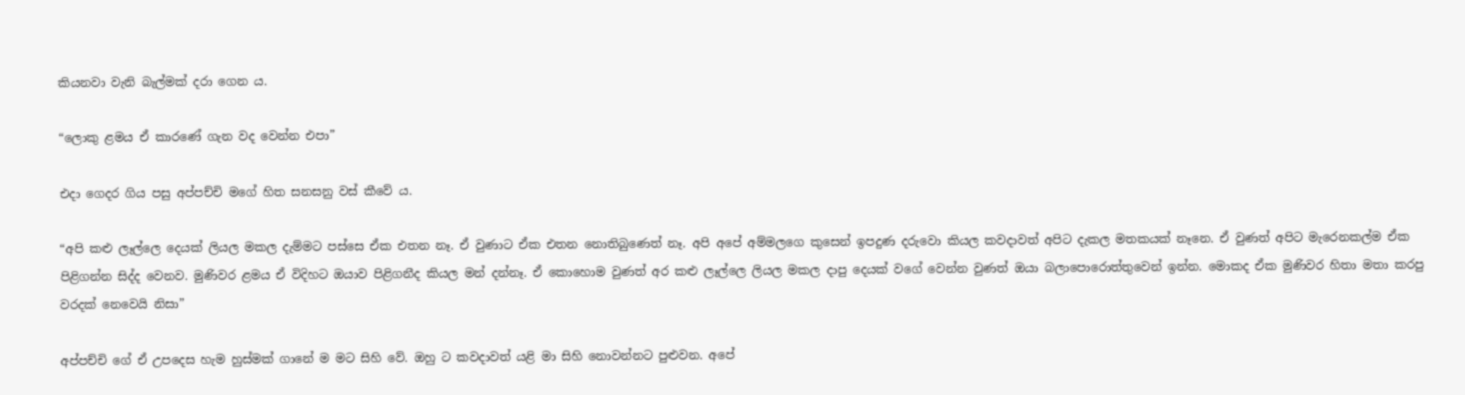කියනවා වැනි බැල්මක් දරා ගෙන ය.

“ලොකු ළමය ඒ කාරණේ ගැන වද වෙන්න එපා”

එදා ගෙදර ගිය පසු අප්පච්චි මගේ හිත සනසනු වස් කීවේ ය.

“අපි කළු ලෑල්ලෙ දෙයක් ලියල මකල දැම්මට පස්සෙ ඒක එතන නෑ. ඒ වුණාට ඒක එතන නොතිබුණෙත් නෑ. අපි අපේ අම්මලගෙ කුසෙන් ඉපදුණ දරුවො කියල කවදාවත් අපිට දැකල මතකයක් නෑනෙ. ඒ වුණත් අපිට මැරෙනකල්ම ඒක පිළිගන්න සිද්ද වෙනව. මුණිවර ළමය ඒ විදිහට ඔයාව පිළිගනීද කියල මන් දන්නෑ. ඒ කොහොම වුණත් අර කළු ලෑල්ලෙ ලියල මකල දාපු දෙයක් වගේ වෙන්න වුණත් ඔයා බලාපොරොත්තුවෙන් ඉන්න. මොකද ඒක මුණිවර හිතා මතා කරපු වරදක් නෙවෙයි නිසා”

අප්පච්චි ගේ ඒ උපදෙස හැම හුස්මක් ගානේ ම මට සිහි වේ. ඔහු ට කවදාවත් යළි මා සිහි නොවන්නට පුළුවන. අපේ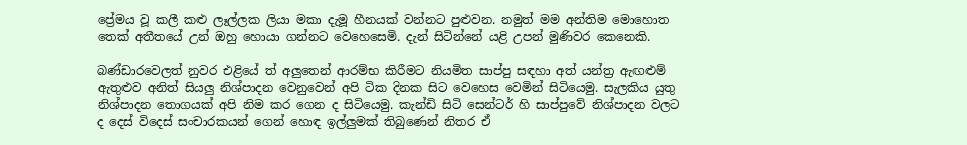ප්‍රේමය වූ කලී කළු ලෑල්ලක ලියා මකා දැමූ හීනයක් වන්නට පුළුවන. නමුත් මම අන්තිම මොහොත තෙක් අතීතයේ උන් ඔහු හොයා ගන්නට වෙහෙසෙමි. දැන් සිටින්නේ යළි උපන් මුණිවර කෙනෙකි.

බණ්ඩාරවෙලත් නුවර එළියේ ත් අලුතෙන් ආරම්භ කිරීමට නියමිත සාප්පු සඳහා අත් යන්ත්‍ර ඇඟළුම් ඇතුළුව අනිත් සියලු නිශ්පාදන වෙනුවෙන් අපි ටික දිනක සිට වෙහෙස වෙමින් සිටියෙමු. සැලකිය යුතු නිශ්පාදන තොගයක් අපි නිම කර ගෙන ද සිටියෙමු. කැන්ඩි සිටි සෙන්ටර් හි සාප්පුවේ නිශ්පාදන වලට ද දෙස් විදෙස් සංචාරකයන් ගෙන් හොඳ ඉල්ලුමක් තිබුණෙන් නිතර ඒ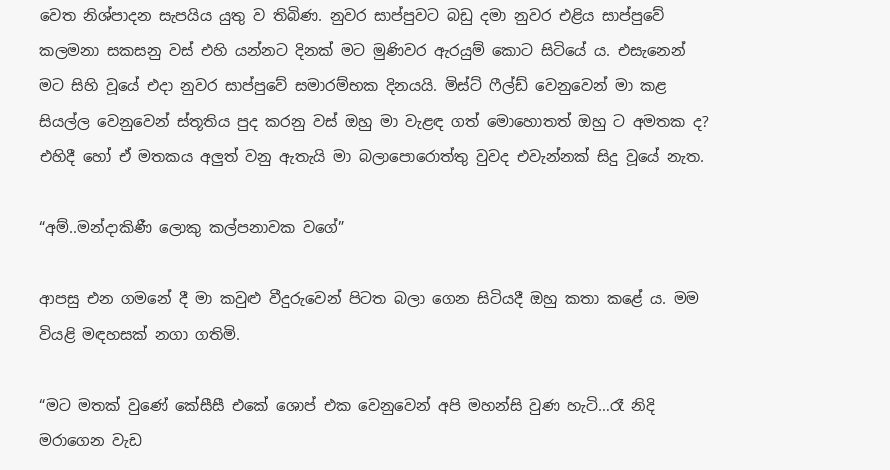වෙත නිශ්පාදන සැපයිය යුතු ව තිබිණ. නුවර සාප්පුවට බඩු දමා නුවර එළිය සාප්පුවේ කලමනා සකසනු වස් එහි යන්නට දිනක් මට මුණිවර ඇරයුම් කොට සිටියේ ය. එසැනෙන් මට සිහි වූයේ එදා නුවර සාප්පුවේ සමාරම්භක දිනයයි. මිස්ට් ෆීල්ඩ් වෙනුවෙන් මා කළ සියල්ල වෙනුවෙන් ස්තූතිය පුද කරනු වස් ඔහු මා වැළඳ ගත් මොහොතත් ඔහු ට අමතක ද? එහිදී හෝ ඒ මතකය අලුත් වනු ඇතැයි මා බලාපොරොත්තු වුවද එවැන්නක් සිදු වූයේ නැත.

“අම්..මන්දාකිණී ලොකු කල්පනාවක වගේ”

ආපසු එන ගමනේ දී මා කවුළු වීදුරුවෙන් පිටත බලා ගෙන සිටියදී ඔහු කතා කළේ ය. මම වියළි මඳහසක් නගා ගතිමි.

“මට මතක් වුණේ කේසීසී එකේ ශොප් එක වෙනුවෙන් අපි මහන්සි වුණ හැටි…රෑ නිදි මරාගෙන වැඩ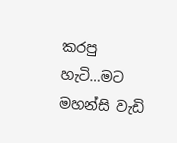කරපු හැටි…මට මහන්සි වැඩි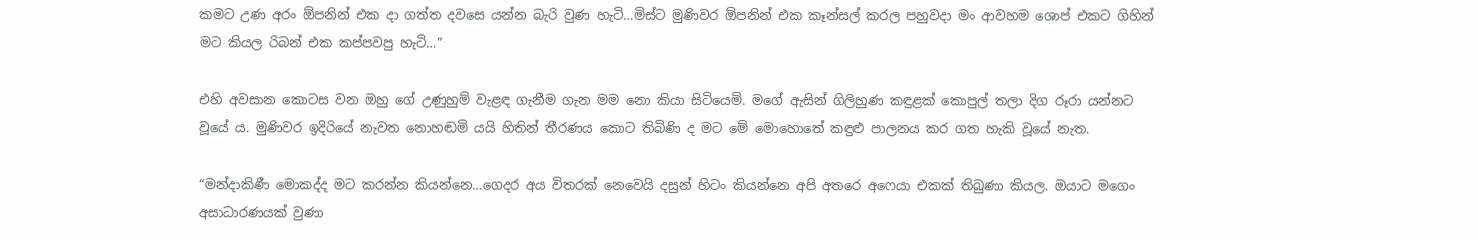කමට උණ අරං ඕපනින් එක දා ගත්ත දවසෙ යන්න බැරි වුණ හැටි…මිස්ට මුණිවර ඕපනින් එක කෑන්සල් කරල පහුවදා මං ආවහම ශොප් එකට ගිහින් මට කියල රිබන් එක කප්පවපු හැටි…”

එහි අවසාන කොටස වන ඔහු ගේ උණුහුම් වැළඳ ගැනීම ගැන මම නො කියා සිටියෙමි. මගේ ඇසින් ගිලිහුණ කඳුළක් කොපුල් තලා දිග රූරා යන්නට වූයේ ය. මුණිවර ඉදිරියේ නැවත නොහඬමි යයි හිතින් තීරණය කොට තිබිණි ද මට මේ මොහොතේ කඳුළු පාලනය කර ගත හැකි වූයේ නැත.

“මන්දාකිණී මොකද්ද මට කරන්න කියන්නෙ…ගෙදර අය විතරක් නෙවෙයි දසුන් හිටං කියන්නෙ අපි අතරෙ අෆෙයා එකක් තිබුණා කියල. ඔයාට මගෙං අසාධාරණයක් වුණා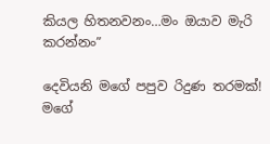කියල හිතනවනං…මං ඔයාව මැරි කරන්නං”

දෙවියනි මගේ පපුව රිදුණ තරමක්! මගේ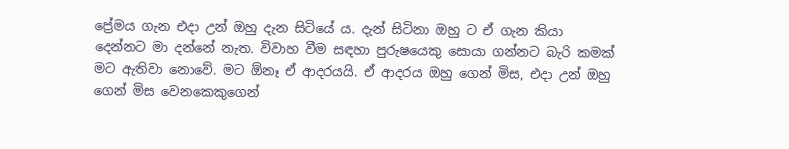ප්‍රේමය ගැන එදා උන් ඔහු දැන සිටියේ ය. දැන් සිටිනා ඔහු ට ඒ ගැන කියා දෙන්නට මා දන්නේ නැත. විවාහ වීම සඳහා පුරුෂයෙකු සොයා ගන්නට බැරි කමක් මට ඇතිවා නොවේ. මට ඕනෑ ඒ ආදරයයි. ඒ ආදරය ඔහු ගෙන් මිස, එදා උන් ඔහු ගෙන් මිස වෙනකෙකුගෙන්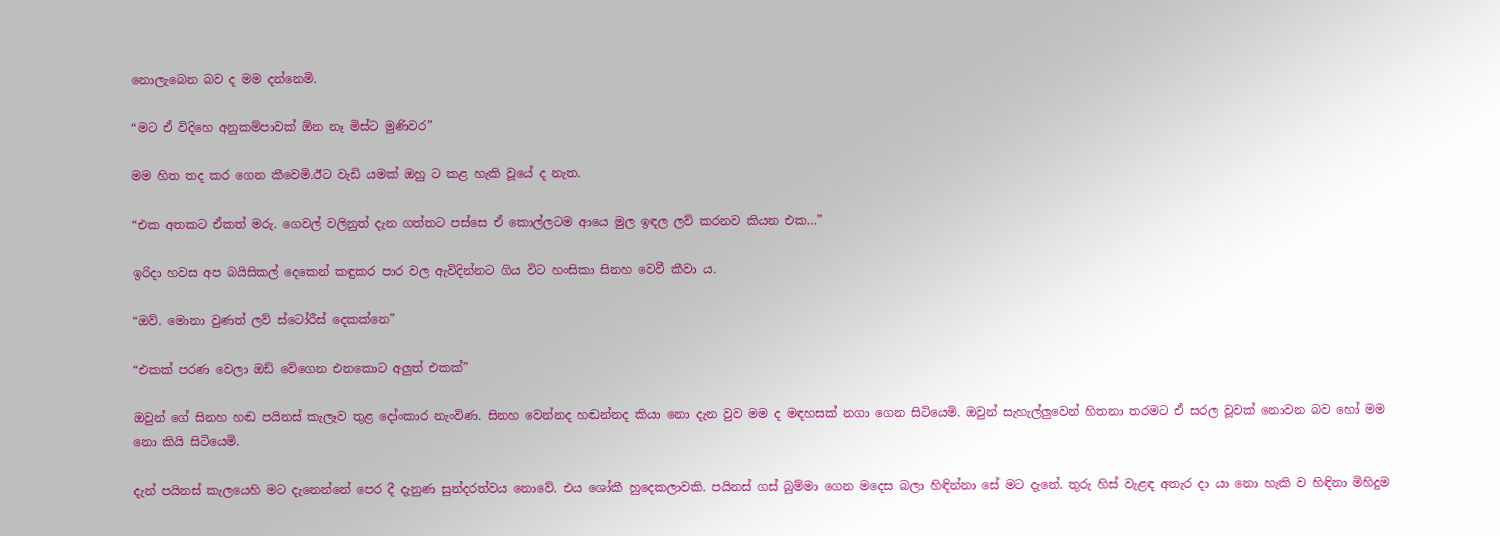නොලැබෙන බව ද මම දන්නෙමි.

“මට ඒ විදිහෙ අනුකම්පාවක් ඕන නෑ මිස්ට මුණිවර”

මම හිත තද කර ගෙන කීවෙමි.ඊට වැඩි යමක් ඔහු ට කළ හැකි වූයේ ද නැත.

“එක අතකට ඒකත් මරු. ගෙවල් වලිනුත් දැන ගත්තට පස්සෙ ඒ කොල්ලටම ආයෙ මුල ඉඳල ලව් කරනව කියන එක…”

ඉරිදා හවස අප බයිසිකල් දෙකෙන් කඳුකර පාර වල ඇවිදින්නට ගිය විට හංසිකා සිනහ වෙවී කීවා ය.

“ඔව්. මොනා වුණත් ලව් ස්ටෝරීස් දෙකක්නෙ”

“එකක් පරණ වෙලා ඔඩ් වේගෙන එනකොට අලුත් එකක්”

ඔවුන් ගේ සිනහ හඬ පයිනස් කැලෑව තුළ දෝංකාර නැංවිණ. සිනහ වෙන්නද හඬන්නද කියා නො දැන වුව මම ද මඳහසක් නගා ගෙන සිටියෙමි. ඔවුන් සැහැල්ලුවෙන් හිතනා තරමට ඒ සරල වූවක් නොවන බව හෝ මම නො කියි සිටියෙමි.

දැන් පයිනස් කැලයෙහි මට දැනෙන්නේ පෙර දී දැනුණ සුන්දරත්වය නොවේ. එය ශෝකී හුදෙකලාවකි. පයිනස් ගස් බුම්මා ගෙන මදෙස බලා හිඳින්නා සේ මට දැනේ. තුරු හිස් වැළඳ අතැර දා යා නො හැකි ව හිඳිනා මිහිදුම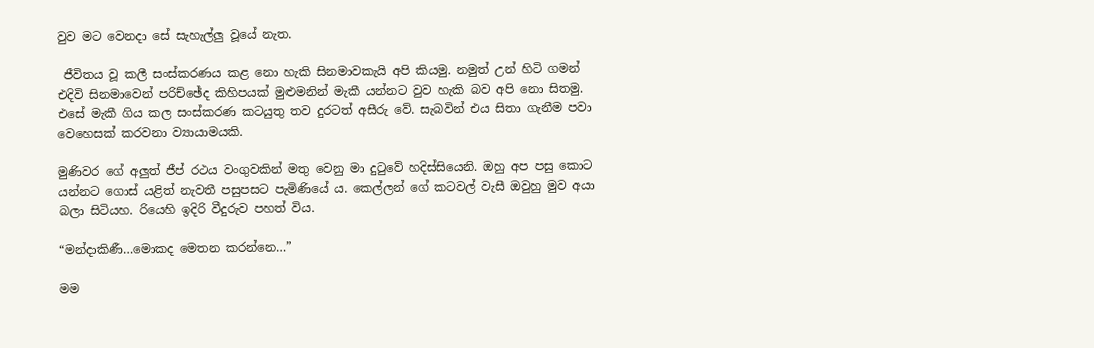වුව මට වෙනදා සේ සැහැල්ලු වූයේ නැත.

 ජීවිතය වූ කලී සංස්කරණය කළ නො හැකි සිනමාවකැයි අපි කියමු. නමුත් උන් හිටි ගමන් එදිවි සිනමාවෙන් පරිච්ඡේද කිහිපයක් මුළුමනින් මැකී යන්නට වුව හැකි බව අපි නො සිතමු. එසේ මැකී ගිය කල සංස්කරණ කටයුතු තව දුරටත් අසීරු වේ. සැබවින් එය සිතා ගැනීම පවා වෙහෙසක් කරවනා ව්‍යායාමයකි.

මුණිවර ගේ අලුත් ජීප් රථය වංගුවකින් මතු වෙනු මා දුටුවේ හදිස්සියෙනි. ඔහු අප පසු කොට යන්නට ගොස් යළිත් නැවතී පසුපසට පැමිණියේ ය. කෙල්ලන් ගේ කටවල් වැසී ඔවුහු මුව අයා බලා සිටියහ. රියෙහි ඉදිරි වීදුරුව පහත් විය.

“මන්දාකිණී…මොකද මෙතන කරන්නෙ…”

මම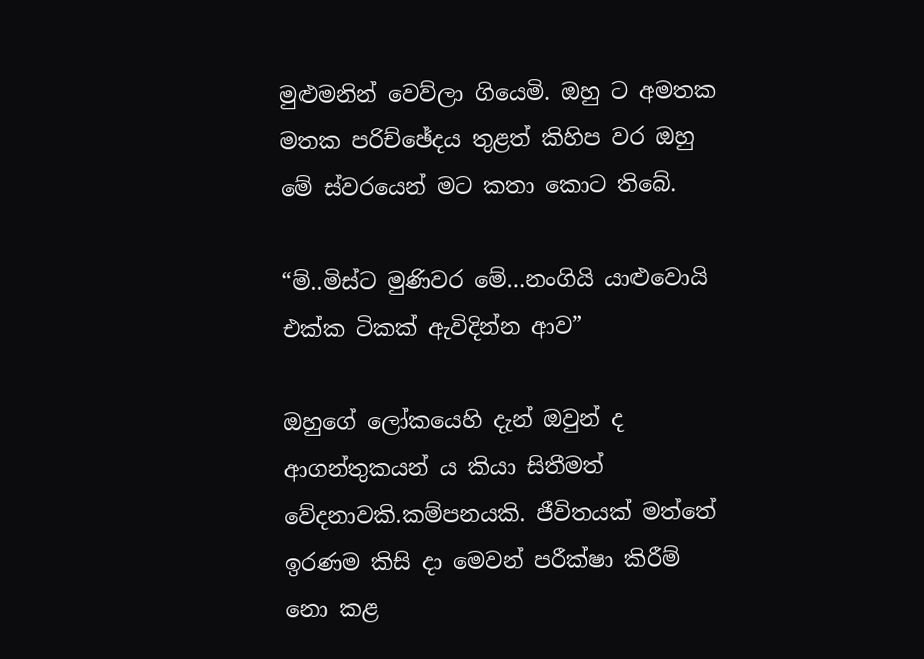මුළුමනින් වෙව්ලා ගියෙමි. ඔහු ට අමතක මතක පරිච්ඡේදය තුළත් කිහිප වර ඔහු මේ ස්වරයෙන් මට කතා කොට තිබේ.

“ම්..මිස්ට මුණිවර මේ…නංගියි යාළුවොයි එක්ක ටිකක් ඇවිදින්න ආව”

ඔහුගේ ලෝකයෙහි දැන් ඔවුන් ද ආගන්තුකයන් ය කියා සිතීමත් වේදනාවකි.කම්පනයකි. ජීවිතයක් මත්තේ ඉරණම කිසි දා මෙවන් පරීක්ෂා කිරීම් නො කළ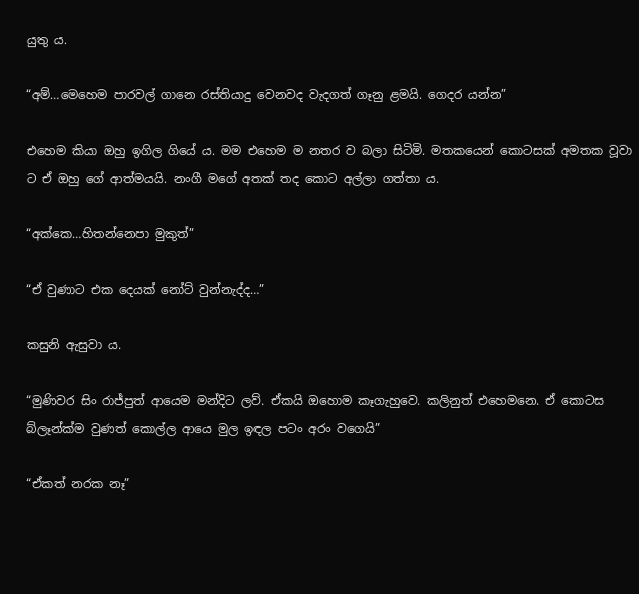යුතු ය.

“අම්…මෙහෙම පාරවල් ගානෙ රස්තියාදු වෙනවද වැදගත් ගෑනු ළමයි. ගෙදර යන්න”

එහෙම කියා ඔහු ඉගිල ගියේ ය. මම එහෙම ම නතර ව බලා සිටිමි. මතකයෙන් කොටසක් අමතක වූවා ට ඒ ඔහු ගේ ආත්මයයි. නංගී මගේ අතක් තද කොට අල්ලා ගත්තා ය.

“අක්කෙ…හිතන්නෙපා මුකුත්”

“ඒ වුණාට එක දෙයක් නෝට් වුන්නැද්ද…”

කසුනි ඇසුවා ය.

“මුණිවර සිං රාජ්පුත් ආයෙම මන්දිට ලව්. ඒකයි ඔහොම කෑගැහුවෙ. කලිනුත් එහෙමනෙ. ඒ කොටස බ්ලෑන්ක්ම වුණත් කොල්ල ආයෙ මුල ඉඳල පටං අරං වගෙයි”

“ඒකත් නරක නෑ”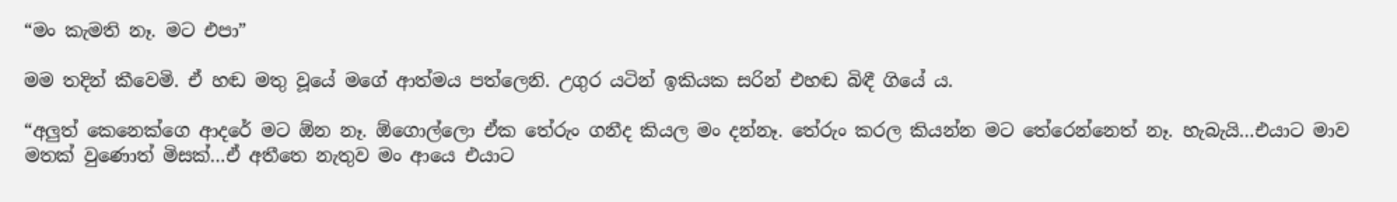“මං කැමති නෑ. මට එපා”

මම තදින් කීවෙමි. ඒ හඬ මතු වූයේ මගේ ආත්මය පත්ලෙනි. උගුර යටින් ඉකියක සරින් එහඬ බිඳී ගියේ ය.

“අලුත් කෙනෙක්ගෙ ආදරේ මට ඕන නෑ. ඕගොල්ලො ඒක තේරුං ගනීද කියල මං දන්නෑ. තේරුං කරල කියන්න මට තේරෙන්නෙත් නෑ. හැබැයි…එයාට මාව මතක් වුණොත් මිසක්…ඒ අතීතෙ නැතුව මං ආයෙ එයාට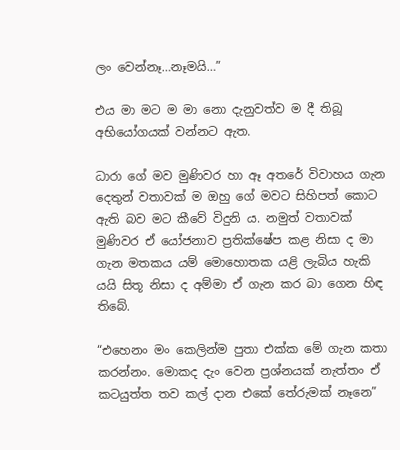ලං වෙන්නෑ…නෑමයි…”

එය මා මට ම මා නො දැනුවත්ව ම දී තිබූ අභියෝගයක් වන්නට ඇත.

ධාරා ගේ මව මුණිවර හා ඈ අතරේ විවාහය ගැන දෙතුන් වතාවක් ම ඔහු ගේ මවට සිහිපත් කොට ඇති බව මට කීවේ විදුනි ය. නමුත් වතාවක් මුණිවර ඒ යෝජනාව ප්‍රතික්ෂේප කළ නිසා ද මා ගැන මතකය යම් මොහොතක යළි ලැබිය හැකි යයි සිතූ නිසා ද අම්මා ඒ ගැන කර බා ගෙන හිඳ තිබේ.

“එහෙනං මං කෙලින්ම පුතා එක්ක මේ ගැන කතා කරන්නං. මොකද දැං වෙන ප්‍රශ්නයක් නැත්තං ඒ කටයුත්ත තව කල් දාන එකේ තේරුමක් නෑනෙ”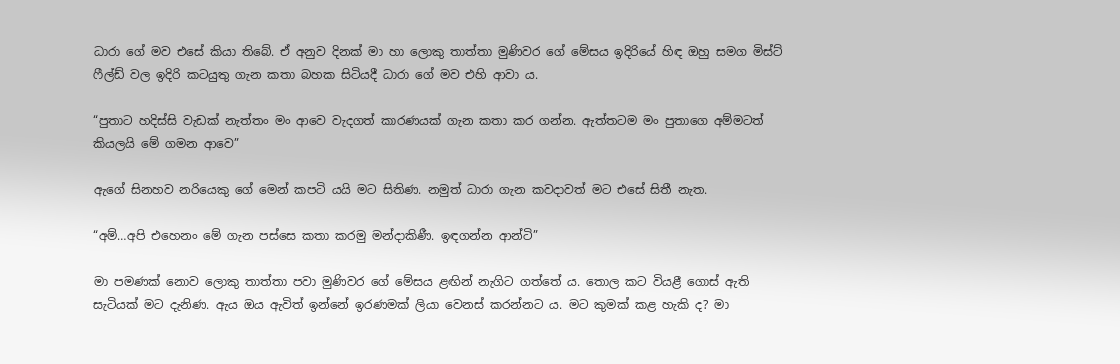ධාරා ගේ මව එසේ කියා තිබේ. ඒ අනුව දිනක් මා හා ලොකු තාත්තා මුණිවර ගේ මේසය ඉදිරියේ හිඳ ඔහු සමග මිස්ට් ෆීල්ඩ් වල ඉදිරි කටයුතු ගැන කතා බහක සිටියදී ධාරා ගේ මව එහි ආවා ය.

“පුතාට හදිස්සි වැඩක් නැත්තං මං ආවෙ වැදගත් කාරණයක් ගැන කතා කර ගන්න. ඇත්තටම මං පුතාගෙ අම්මටත් කියලයි මේ ගමන ආවෙ”

ඇගේ සිනහව නරියෙකු ගේ මෙන් කපටි යයි මට සිතිණ. නමුත් ධාරා ගැන කවදාවත් මට එසේ සිතී නැත.

“අම්…අපි එහෙනං මේ ගැන පස්සෙ කතා කරමු මන්දාකිණී. ඉඳගන්න ආන්ටි”

මා පමණක් නොව ලොකු තාත්තා පවා මුණිවර ගේ මේසය ළඟින් නැගිට ගත්තේ ය. තොල කට වියළී ගොස් ඇති සැටියක් මට දැනිණ. ඇය ඔය ඇවිත් ඉන්නේ ඉරණමක් ලියා වෙනස් කරන්නට ය. මට කුමක් කළ හැකි ද? මා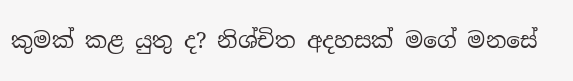කුමක් කළ යුතු ද? නිශ්චිත අදහසක් මගේ මනසේ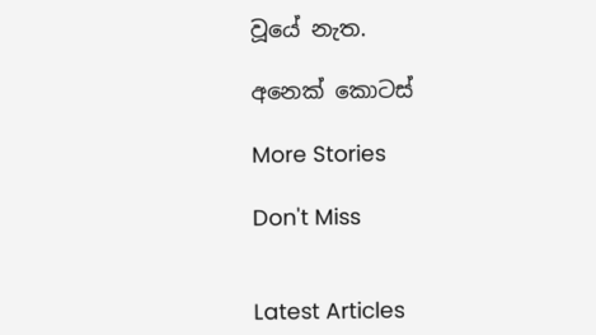වූයේ නැත.

අනෙක් කොටස්

More Stories

Don't Miss


Latest Articles